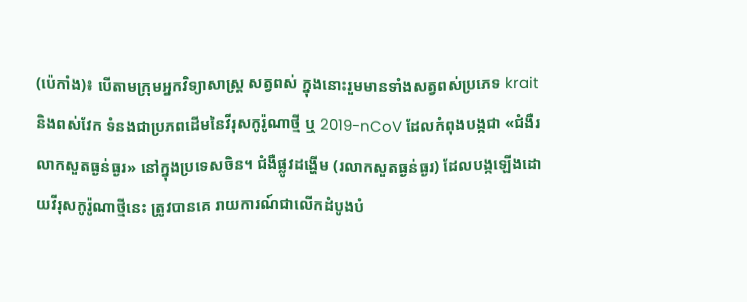(ប៉េកាំង)៖ បើតាមក្រុមអ្នកវិទ្យាសាស្ត្រ សត្វពស់ ក្នុងនោះរួមមានទាំងសត្វពស់ប្រភេទ krait និងពស់វែក ទំនងជាប្រភពដើមនៃវីរុសកូរ៉ូណាថ្មី ឬ 2019-nCoV ដែលកំពុងបង្កជា «ជំងឺរលាកសួតធ្ងន់ធ្ងរ» នៅក្នុងប្រទេសចិន។ ជំងឺផ្លូវដង្ហើម (រលាកសួតធ្ងន់ធ្ងរ) ដែលបង្កឡើងដោយវីរុសកូរ៉ូណាថ្មីនេះ ត្រូវបានគេ រាយការណ៍ជាលើកដំបូងបំ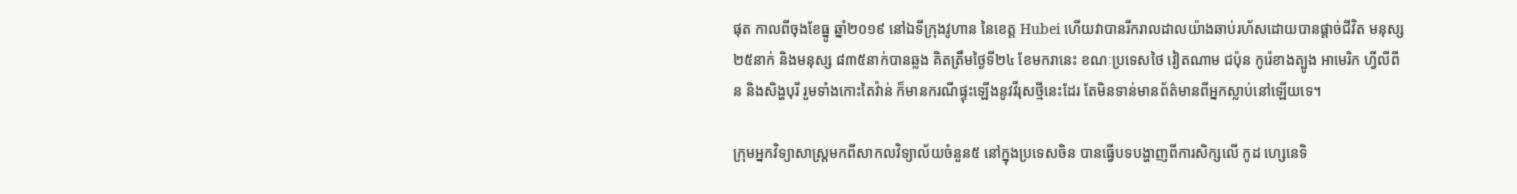ផុត កាលពីចុងខែធ្នូ ឆ្នាំ២០១៩ នៅឯទីក្រុងវូហាន នៃខេត្ត Hubei ហើយវាបានរីករាលដាលយ៉ាងឆាប់រហ័សដោយបានផ្ដាច់ជីវិត មនុស្ស២៥នាក់ និងមនុស្ស ៨៣៥នាក់បានឆ្លង គិតត្រឹមថ្ងៃទី២៤ ខែមករានេះ ខណៈប្រទេសថៃ វៀតណាម ជប៉ុន កូរ៉េខាងត្បូង អាមេរិក ហ្វីលីពីន និងសិង្ហបុរី រួមទាំងកោះតៃវ៉ាន់ ក៏មានករណីផ្ទុះឡើងនូវវីរុសថ្មីនេះដែរ តែមិនទាន់មានព័ត៌មានពីអ្នកស្លាប់នៅឡើយទេ។

ក្រុមអ្នកវិទ្យាសាស្ត្រមកពីសាកលវិទ្យាល័យចំនួន៥ នៅក្នុងប្រទេសចិន បានធ្វើបទបង្ហាញពីការសិក្សលើ កូដ ហ្សេនេទិ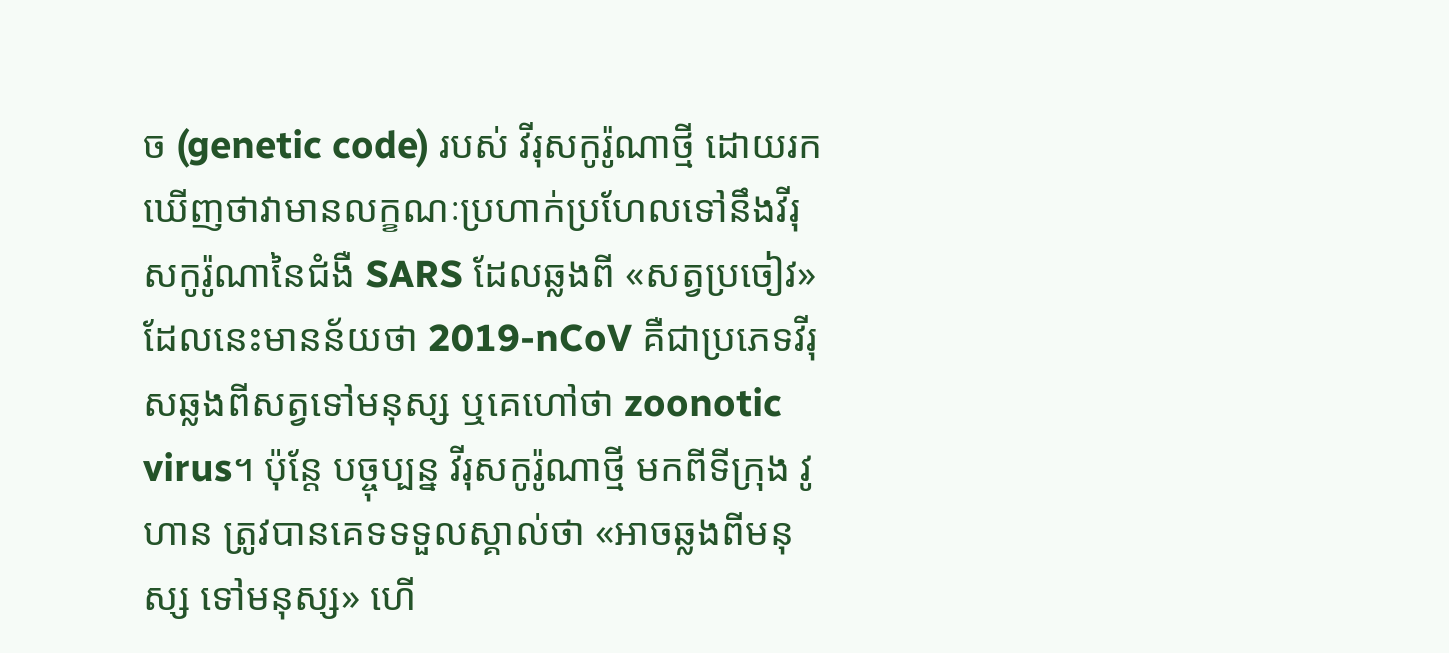ច (genetic code) របស់ វីរុសកូរ៉ូណាថ្មី ដោយរកឃើញថាវាមានលក្ខណៈប្រហាក់ប្រហែលទៅនឹងវីរុសកូរ៉ូណានៃជំងឺ SARS ដែលឆ្លងពី «សត្វប្រចៀវ» ដែលនេះមានន័យថា 2019-nCoV គឺជាប្រភេទវីរុសឆ្លងពីសត្វទៅមនុស្ស ឬគេហៅថា zoonotic virus។ ប៉ុន្តែ បច្ចុប្បន្ន វីរុសកូរ៉ូណាថ្មី មកពីទីក្រុង វូហាន ត្រូវបានគេទទទួលស្គាល់ថា «អាចឆ្លងពីមនុស្ស ទៅមនុស្ស» ហើ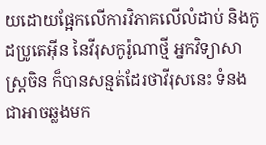យដោយផ្អែកលើការវិភាគលើលំដាប់ និងកូដប្រូតេអ៊ីន នៃវីរុសកូរ៉ូណាថ្មី អ្នកវិទ្យាសាស្ត្រចិន ក៏បានសន្មត់ដែរថាវីរុសនេះ ទំនងជាអាចឆ្លងមក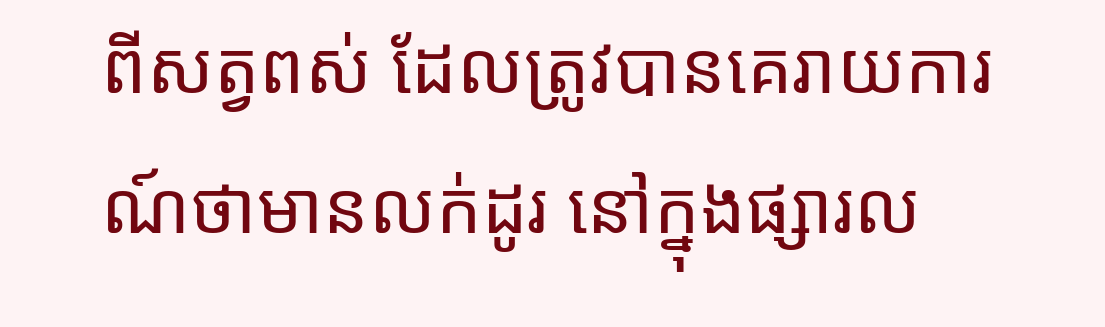ពីសត្វពស់ ដែលត្រូវបានគេរាយការណ៍ថាមានលក់ដូរ នៅក្នុងផ្សារល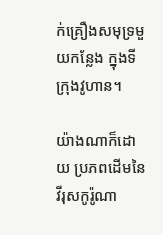ក់គ្រឿងសមុទ្រមួយកន្លែង ក្នុងទីក្រុងវូហាន។

យ៉ាងណាក៏ដោយ ប្រភពដើមនៃវីរុសកូរ៉ូណា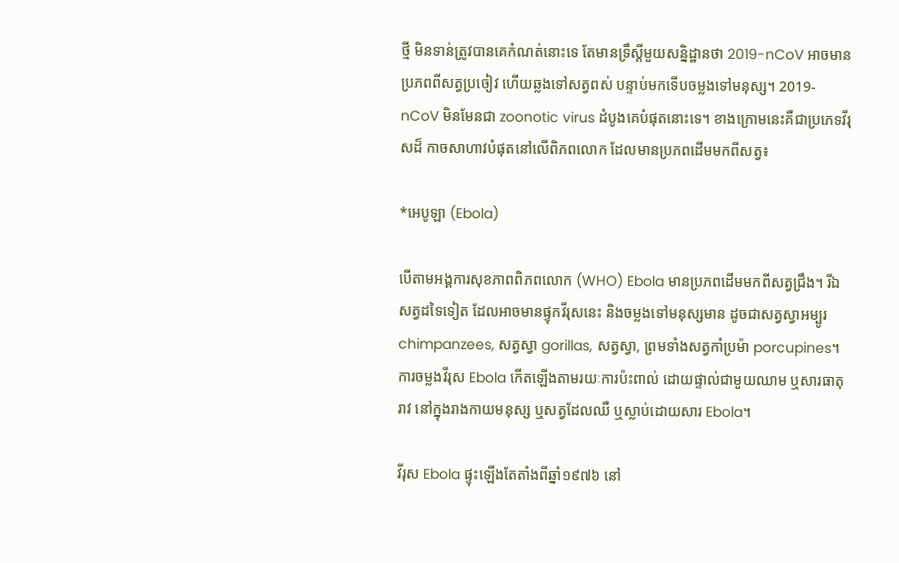ថ្មី មិនទាន់ត្រូវបានគេកំណត់នោះទេ តែមានទ្រឹស្តីមួយសន្និដ្ឋានថា 2019-nCoV អាចមានប្រភពពីសត្វប្រចៀវ ហើយឆ្លងទៅសត្វពស់ បន្ទាប់មកទើបចម្លងទៅមនុស្ស។ 2019-nCoV មិនមែនជា zoonotic virus ដំបូងគេបំផុតនោះទេ។ ខាងក្រោមនេះគឺជាប្រភេទវីរុសដ៏ កាចសាហាវបំផុតនៅលើពិភពលោក ដែលមានប្រភពដើមមកពីសត្វ៖

*អេបូឡា (Ebola)

បើតាមអង្គការសុខភាពពិភពលោក (WHO) Ebola មានប្រភពដើមមកពីសត្វជ្រឹង។ រីឯសត្វដទៃទៀត ដែលអាចមានផ្ទុកវីរុសនេះ និងចម្លងទៅមនុស្សមាន ដូចជាសត្វស្វាអម្បូរ chimpanzees, សត្វស្វា gorillas, សត្វស្វា, ព្រមទាំងសត្វកាំប្រម៉ា porcupines។ ការចម្លងវីរុស Ebola កើតឡើងតាមរយៈការប៉ះពាល់ ដោយផ្ទាល់ជាមួយឈាម ឬសារធាតុរាវ នៅក្នុងរាងកាយមនុស្ស ឬសត្វដែលឈឺ ឬស្លាប់ដោយសារ Ebola។

វីរុស Ebola ផ្ទុះឡើងតែតាំងពីឆ្នាំ១៩៧៦ នៅ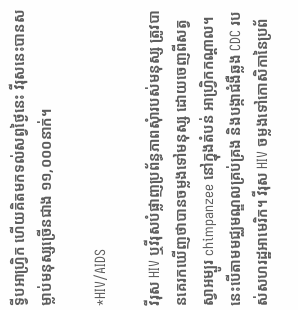ទ្វីបអាហ្រ្វិក ហើយគិតមកទល់សព្វថ្ងៃនេះ វីរុសនេះបានសម្លាប់មនុស្សច្រើនជាង ១១,០០០នាក់។

*HIV/AIDS

វីរុស HIV ឬវីរុសបំផ្លាញប្រព័ន្ធភាពសុំារបស់មនុស្ស ត្រូវបានគេរកឃើញថាបានចម្លងទៅមនុស្ស ដោយចេញពីសត្វស្វាអម្បូរ chimpanzee នៅក្នុងតំបន់ អាហ្វ្រិកកណ្ដាល។ នេះបើតាមមជ្ឈមណ្ឌលគ្រប់គ្រង និងបង្កាជំងឺឆ្លង CDC របស់សហរដ្ឋអាមេរិក។ វីរុស HIV ចម្លងទៅកោសិកានៃប្រព័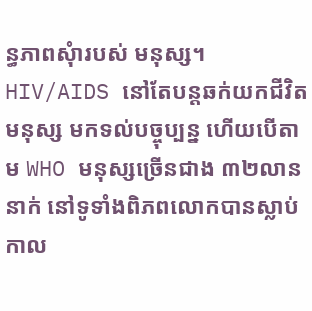ន្ធភាពសុំារបស់ មនុស្ស។ HIV/AIDS នៅតែបន្តឆក់យកជីវិតមនុស្ស មកទល់បច្ចុប្បន្ន ហើយបើតាម WHO មនុស្សច្រើនជាង ៣២លាននាក់ នៅទូទាំងពិភពលោកបានស្លាប់ កាល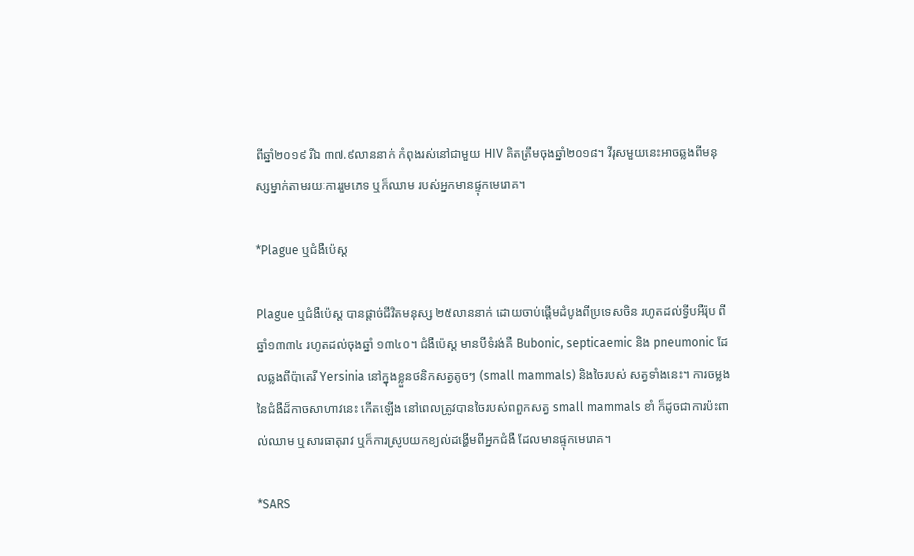ពីឆ្នាំ២០១៩ រីឯ ៣៧.៩លាននាក់ កំពុងរស់នៅជាមួយ HIV គិតត្រឹមចុងឆ្នាំ២០១៨។ វីរុសមួយនេះអាចឆ្លងពីមនុស្សម្នាក់តាមរយៈការរួមភេទ ឬក៏ឈាម របស់អ្នកមានផ្ទុកមេរោគ។

*Plague ឬជំងឺប៉េស្ដ

Plague ឬជំងឺប៉េស្ដ បានផ្ដាច់ជីវិតមនុស្ស ២៥លាននាក់ ដោយចាប់ផ្ដើមដំបូងពីប្រទេសចិន រហូតដល់ទ្វីបអឺរ៉ុប ពីឆ្នាំ១៣៣៤ រហូតដល់ចុងឆ្នាំ ១៣៤០។ ជំងឺប៉េស្ដ មានបីទំរង់គឺ Bubonic, septicaemic និង pneumonic ដែលឆ្លងពីប៉ាតេរី Yersinia នៅក្នុងខ្លួនថនិកសត្វតូចៗ (small mammals) និងចៃរបស់ សត្វទាំងនេះ។ ការចម្លងនៃជំងឺដ៏កាចសាហាវនេះ កើតឡើង នៅពេលត្រូវបានចៃរបស់ពពួកសត្វ small mammals ខាំ ក៏ដូចជាការប៉ះពាល់ឈាម ឬសារធាតុរាវ ឬក៏ការស្រូបយកខ្យល់ដង្ហើមពីអ្នកជំងឺ ដែលមានផ្ទុកមេរោគ។

*SARS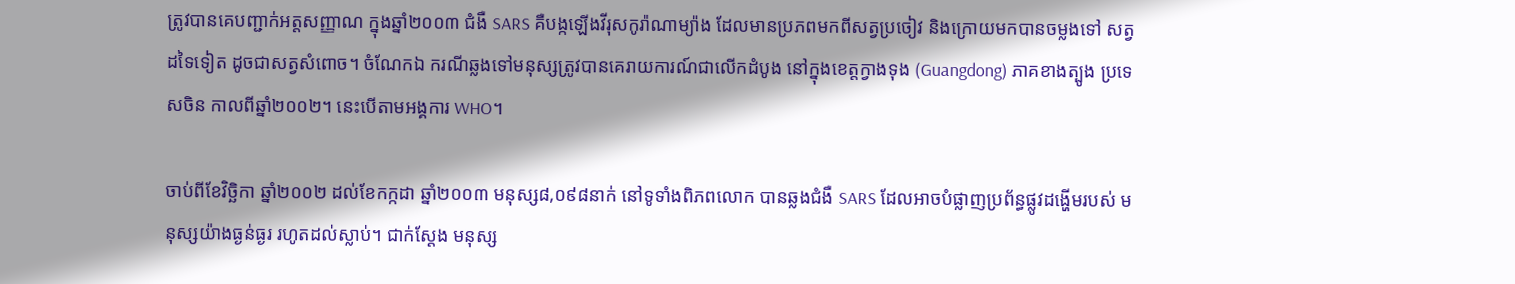ត្រូវបានគេបញ្ជាក់អត្តសញ្ញាណ ក្នុងឆ្នាំ២០០៣ ជំងឺ SARS គឺបង្កឡើងវីរុសកូរ៉ាណាម្យ៉ាង ដែលមានប្រភពមកពីសត្វប្រចៀវ និងក្រោយមកបានចម្លងទៅ សត្វដទៃទៀត ដូចជាសត្វសំពោច។ ចំណែកឯ ករណីឆ្លងទៅមនុស្សត្រូវបានគេរាយការណ៍ជាលើកដំបូង នៅក្នុងខេត្តក្វាងទុង (Guangdong) ភាគខាងត្បូង ប្រទេសចិន កាលពីឆ្នាំ២០០២។ នេះបើតាមអង្គការ WHO។

ចាប់ពីខែវិច្ឆិកា ឆ្នាំ២០០២ ដល់ខែកក្កដា ឆ្នាំ២០០៣ មនុស្ស៨,០៩៨នាក់ នៅទូទាំងពិភពលោក បានឆ្លងជំងឺ SARS ដែលអាចបំផ្លាញប្រព័ន្ធផ្លូវដង្ហើមរបស់ មនុស្សយ៉ាងធ្ងន់ធ្ងរ រហូតដល់ស្លាប់។ ជាក់ស្ដែង មនុស្ស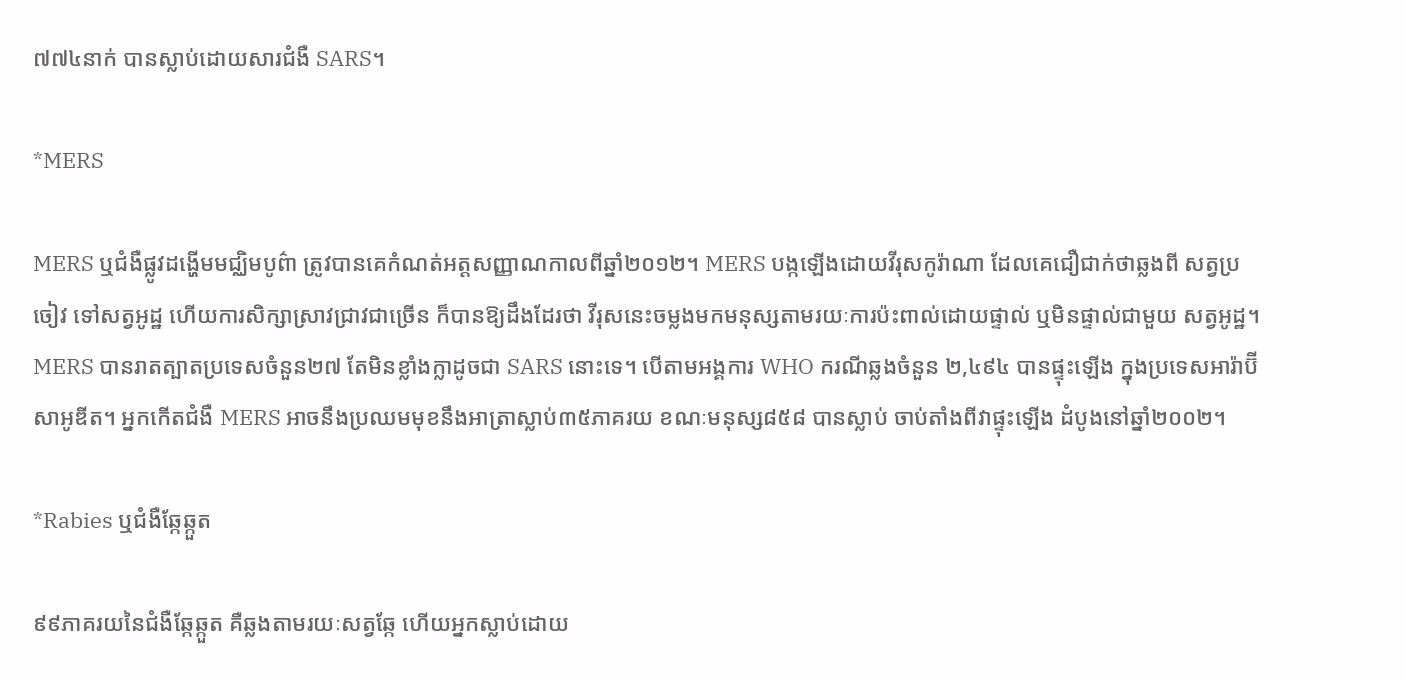៧៧៤នាក់ បានស្លាប់ដោយសារជំងឺ SARS។

*MERS

MERS ឬជំងឺផ្លូវដង្ហើមមជ្ឈិមបូព៌ា ត្រូវបានគេកំណត់អត្តសញ្ញាណកាលពីឆ្នាំ២០១២។ MERS បង្កឡើងដោយវីរុសកូរ៉ាណា ដែលគេជឿជាក់ថាឆ្លងពី សត្វប្រចៀវ ទៅសត្វអូដ្ឋ ហើយការសិក្សាស្រាវជ្រាវជាច្រើន ក៏បានឱ្យដឹងដែរថា វីរុសនេះចម្លងមកមនុស្សតាមរយៈការប៉ះពាល់ដោយផ្ទាល់ ឬមិនផ្ទាល់ជាមួយ សត្វអូដ្ឋ។ MERS បានរាតត្បាតប្រទេសចំនួន២៧ តែមិនខ្លាំងក្លាដូចជា SARS នោះទេ។ បើតាមអង្គការ WHO ករណីឆ្លងចំនួន ២,៤៩៤ បានផ្ទុះឡើង ក្នុងប្រទេសអារ៉ាប៊ីសាអូឌីត។ អ្នកកើតជំងឺ MERS អាចនឹងប្រឈមមុខនឹងអាត្រាស្លាប់៣៥ភាគរយ ខណៈមនុស្ស៨៥៨ បានស្លាប់ ចាប់តាំងពីវាផ្ទុះឡើង ដំបូងនៅឆ្នាំ២០០២។

*Rabies ឬជំងឺឆ្កែឆ្កួត

៩៩ភាគរយនៃជំងឺឆ្កែឆ្កួត គឺឆ្លងតាមរយៈសត្វឆ្កែ ហើយអ្នកស្លាប់ដោយ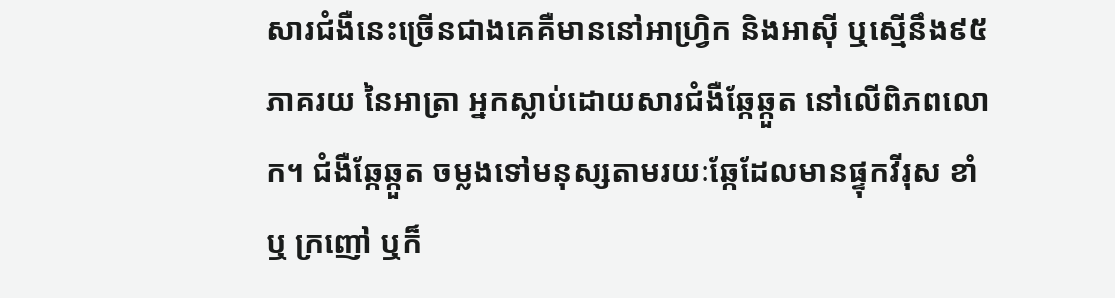សារជំងឺនេះច្រើនជាងគេគឺមាននៅអាហ្វ្រិក និងអាស៊ី ឬស្មើនឹង៩៥ភាគរយ នៃអាត្រា អ្នកស្លាប់ដោយសារជំងឺឆ្កែឆ្កួត នៅលើពិភពលោក។ ជំងឺឆ្កែឆ្កួត ចម្លងទៅមនុស្សតាមរយៈឆ្កែដែលមានផ្ទុកវីរុស ខាំ ឬ ក្រញៅ ឬក៏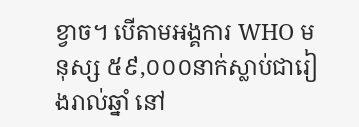ខ្វាច។ បើតាមអង្គការ WHO មនុស្ស ៥៩,០០០នាក់ស្លាប់ជារៀងរាល់ឆ្នាំ នៅ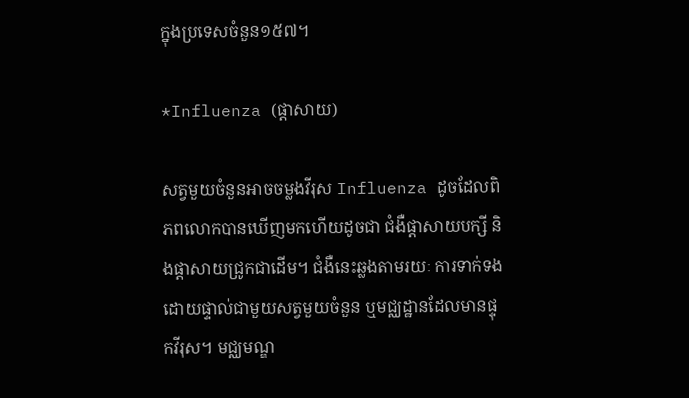ក្នុងប្រទេសចំនួន១៥៧។

*Influenza (ផ្ដាសាយ)

សត្វមួយចំនួនអាចចម្លងវីរុស Influenza ដូចដែលពិភពលោកបានឃើញមកហើយដូចជា ជំងឺផ្ដាសាយបក្សី និងផ្ដាសាយជ្រូកជាដើម។ ជំងឺនេះឆ្លងតាមរយៈ ការទាក់ទងដោយផ្ទាល់ជាមួយសត្វមួយចំនួន ឬមជ្ឈដ្ឋានដែលមានផ្ទុកវីរុស។ មជ្ឈមណ្ឌ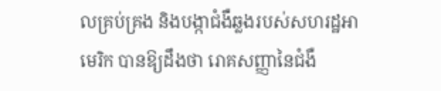លគ្រប់គ្រង និងបង្កាជំងឺឆ្លងរបស់សហរដ្ឋអាមេរិក បានឱ្យដឹងថា រោគសញ្ញានៃជំងឺ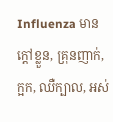Influenza មានក្ដៅខ្លួន, គ្រុនញាក់, ក្អក, ឈឺក្បាល, អស់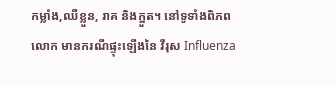កម្លាំង,ឈឺខ្លួន, រាគ និងក្អួត។ នៅទូទាំងពិភពលោក មានករណីផ្ទុះឡើងនៃ វីរុស Influenza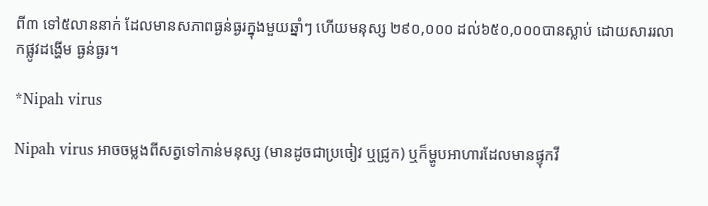ពី៣ ទៅ៥លាននាក់ ដែលមានសភាពធ្ងន់ធ្ងរក្នុងមួយឆ្នាំៗ ហើយមនុស្ស ២៩០,០០០ ដល់៦៥០,០០០បានស្លាប់ ដោយសាររលាកផ្លូវដង្ហើម ធ្ងន់ធ្ងរ។

*Nipah virus

Nipah virus អាចចម្លងពីសត្វទៅកាន់មនុស្ស (មានដូចជាប្រចៀវ ឬជ្រូក) ឬក៏ម្ហូបអាហារដែលមានផ្ទុកវី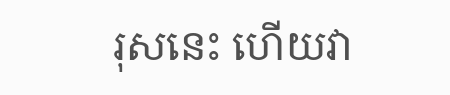រុសនេះ ហើយវា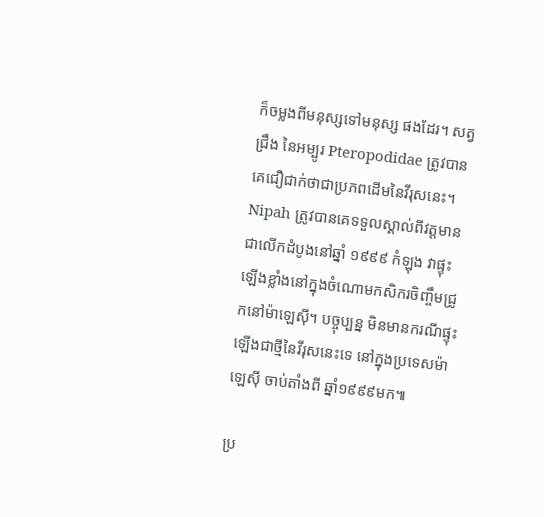ក៏ចម្លងពីមនុស្សទៅមនុស្ស ផងដែរ។ សត្វជ្រឹង នៃអម្បូរ Pteropodidae ត្រូវបានគេជឿជាក់ថាជាប្រភពដើមនៃវីរុសនេះ។ Nipah ត្រូវបានគេទទួលស្គាល់ពីវត្តមាន ជាលើកដំបូងនៅឆ្នាំ ១៩៩៩ កំឡុង វាផ្ទុះឡើងខ្លាំងនៅក្នុងចំណោមកសិករចិញ្ចឹមជ្រូកនៅម៉ាឡេស៊ី។ បច្ចុប្បន្ន មិនមានករណីផ្ទុះឡើងជាថ្មីនៃវីរុសនេះទេ នៅក្នុងប្រទេសម៉ាឡេស៊ី ចាប់តាំងពី ឆ្នាំ១៩៩៩មក៕

ប្រ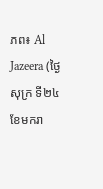ភព៖ Al Jazeera (ថ្ងៃសុក្រ ទី២៤ ខែមករា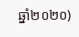ឆ្នាំ២០២០)